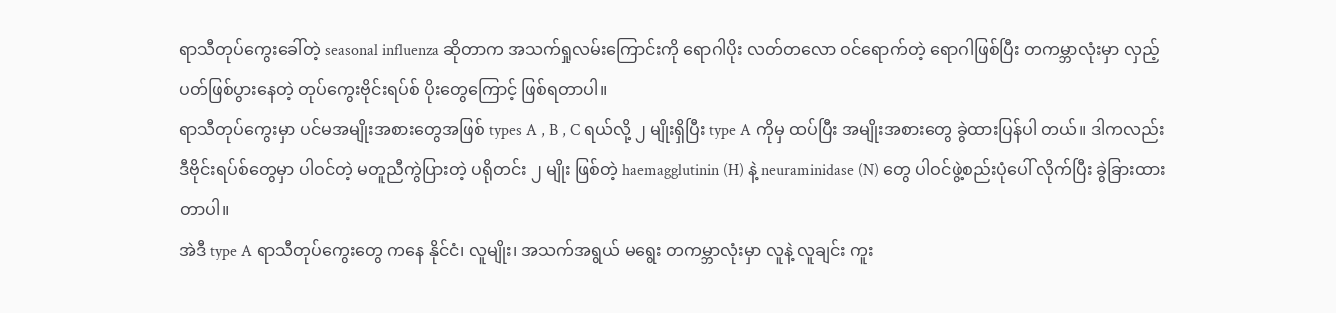ရာသီတုပ်ကွေးခေါ်တဲ့ seasonal influenza ဆိုတာက အသက်ရှုလမ်းကြောင်းကို ရောဂါပိုး လတ်တလော ဝင်ရောက်တဲ့ ရောဂါဖြစ်ပြီး တကမ္ဘာလုံးမှာ လှည့်ပတ်ဖြစ်ပွားနေတဲ့ တုပ်ကွေးဗိုင်းရပ်စ် ပိုးတွေကြောင့် ဖြစ်ရတာပါ။
ရာသီတုပ်ကွေးမှာ ပင်မအမျိုးအစားတွေအဖြစ် types A , B , C ရယ်လို့ ၂ မျိုးရှိပြီး type A ကိုမှ ထပ်ပြီး အမျိုးအစားတွေ ခွဲထားပြန်ပါ တယ်။ ဒါကလည်း ဒီဗိုင်းရပ်စ်တွေမှာ ပါဝင်တဲ့ မတူညီကွဲပြားတဲ့ ပရိုတင်း ၂ မျိုး ဖြစ်တဲ့ haemagglutinin (H) နဲ့ neuraminidase (N) တွေ ပါဝင်ဖွဲ့စည်းပုံပေါ် လိုက်ပြီး ခွဲခြားထားတာပါ။
အဲဒီ type A ရာသီတုပ်ကွေးတွေ ကနေ နိုင်ငံ၊ လူမျိုး၊ အသက်အရွယ် မရွေး တကမ္ဘာလုံးမှာ လူနဲ့ လူချင်း ကူး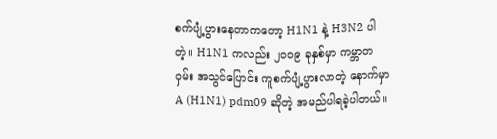စက်ပျံ့ပွားနေတာကတော့ H1N1 နဲ့ H3N2 ပါတဲ့။ H1N1 ကလည်း ၂၀၀၉ ခုနှစ်မှာ ကမ္ဘာတဝှမ်း အသွင်ပြောင်း ကူစက်ပျံ့ပွားလာတဲ့ နောက်မှာ A (H1N1) pdm09 ဆိုတဲ့ အမည်ပါရခဲ့ပါတယ်။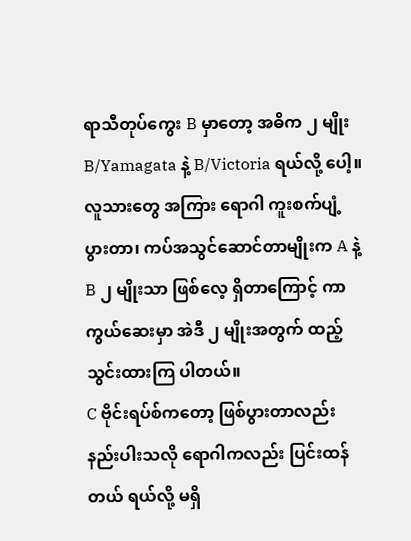ရာသီတုပ်ကွေး B မှာတော့ အဓိက ၂ မျိုး B/Yamagata နဲ့ B/Victoria ရယ်လို့ ပေါ့။ လူသားတွေ အကြား ရောဂါ ကူးစက်ပျံ့ပွားတာ၊ ကပ်အသွင်ဆောင်တာမျိုးက A နဲ့ B ၂ မျိုးသာ ဖြစ်လေ့ ရှိတာကြောင့် ကာကွယ်ဆေးမှာ အဲဒီ ၂ မျိုးအတွက် ထည့်သွင်းထားကြ ပါတယ်။
C ဗိုင်းရပ်စ်ကတော့ ဖြစ်ပွားတာလည်း နည်းပါးသလို ရောဂါကလည်း ပြင်းထန်တယ် ရယ်လို့ မရှိ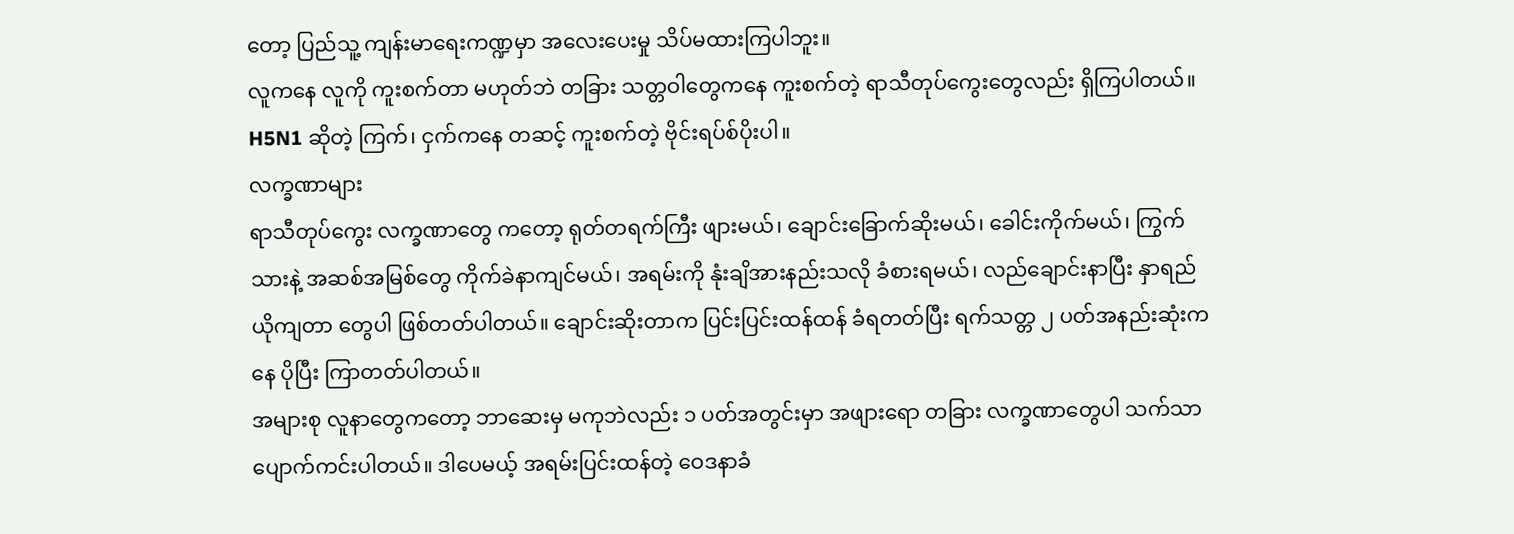တော့ ပြည်သူ့ ကျန်းမာရေးကဏ္ဍမှာ အလေးပေးမှု သိပ်မထားကြပါဘူး။
လူကနေ လူကို ကူးစက်တာ မဟုတ်ဘဲ တခြား သတ္တဝါတွေကနေ ကူးစက်တဲ့ ရာသီတုပ်ကွေးတွေလည်း ရှိကြပါတယ်။ H5N1 ဆိုတဲ့ ကြက်၊ ငှက်ကနေ တဆင့် ကူးစက်တဲ့ ဗိုင်းရပ်စ်ပိုးပါ။
လက္ခဏာများ
ရာသီတုပ်ကွေး လက္ခဏာတွေ ကတော့ ရုတ်တရက်ကြီး ဖျားမယ်၊ ချောင်းခြောက်ဆိုးမယ်၊ ခေါင်းကိုက်မယ်၊ ကြွက်သားနဲ့ အဆစ်အမြစ်တွေ ကိုက်ခဲနာကျင်မယ်၊ အရမ်းကို နုံးချိအားနည်းသလို ခံစားရမယ်၊ လည်ချောင်းနာပြီး နှာရည်ယိုကျတာ တွေပါ ဖြစ်တတ်ပါတယ်။ ချောင်းဆိုးတာက ပြင်းပြင်းထန်ထန် ခံရတတ်ပြီး ရက်သတ္တ ၂ ပတ်အနည်းဆုံးကနေ ပိုပြီး ကြာတတ်ပါတယ်။
အများစု လူနာတွေကတော့ ဘာဆေးမှ မကုဘဲလည်း ၁ ပတ်အတွင်းမှာ အဖျားရော တခြား လက္ခဏာတွေပါ သက်သာပျောက်ကင်းပါတယ်။ ဒါပေမယ့် အရမ်းပြင်းထန်တဲ့ ဝေဒနာခံ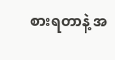စားရတာနဲ့ အ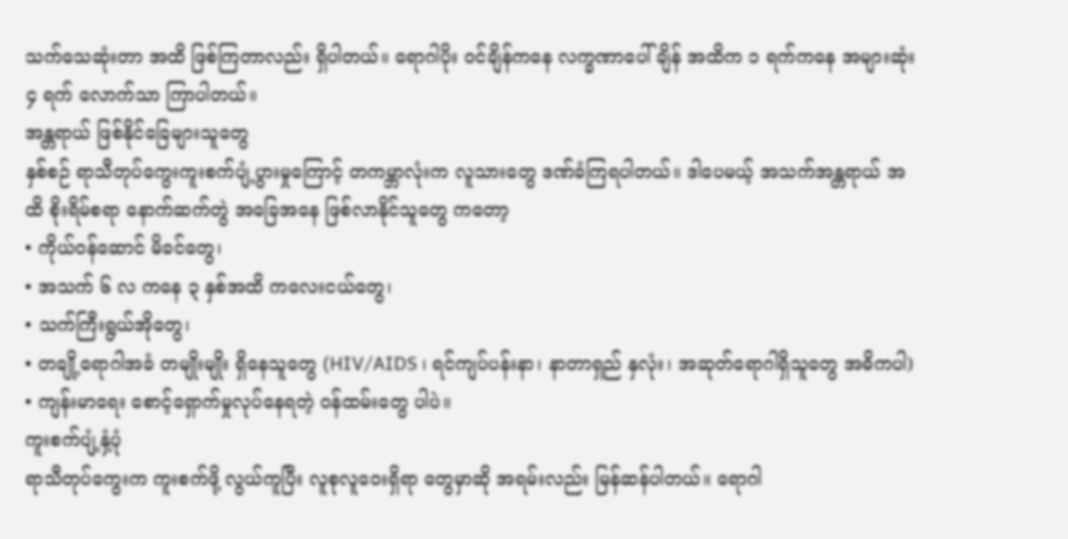သက်သေဆုံးတာ အထိ ဖြစ်ကြတာလည်း ရှိပါတယ်။ ရောဂါပိုး ဝင်ချိန်ကနေ လက္ခဏာပေါ်ချိန် အထိက ၁ ရက်ကနေ အများဆုံး ၄ ရက် လောက်သာ ကြာပါတယ်။
အန္တရာယ် ဖြစ်နိုင်ခြေများသူတွေ
နှစ်စဉ် ရာသီတုပ်ကွေးကူးစက်ပျံ့ပွားမှုကြောင့် တကမ္ဘာလုံးက လူသားတွေ ဒဏ်ခံကြရပါတယ်။ ဒါပေမယ့် အသက်အန္တရာယ် အထိ စိုးရိမ်စရာ နောက်ဆက်တွဲ အခြေအနေ ဖြစ်လာနိုင်သူတွေ ကတော့
• ကိုယ်ဝန်ဆောင် မိခင်တွေ၊
• အသက် ၆ လ ကနေ ၃ နှစ်အထိ ကလေးငယ်တွေ၊
• သက်ကြီးရွယ်အိုတွေ၊
• တချို့ရောဂါအခံ တမျိုးမျိုး ရှိနေသူတွေ (HIV/AIDS ၊ ရင်ကျပ်ပန်းနာ၊ နာတာရှည် နှလုံး၊ အဆုတ်ရောဂါရှိသူတွေ အဓိကပါ)
• ကျန်းမာရေး စောင့်ရှောက်မှုလုပ်နေရတဲ့ ဝန်ထမ်းတွေ ပါပဲ။
ကူးစက်ပျံ့နှံ့ပုံ
ရာသီတုပ်ကွေးက ကူးစက်ဖို့ လွယ်ကူပြီး လူစုလူဝေးရှိရာ တွေမှာဆို အရမ်းလည်း မြန်ဆန်ပါတယ်။ ရောဂါ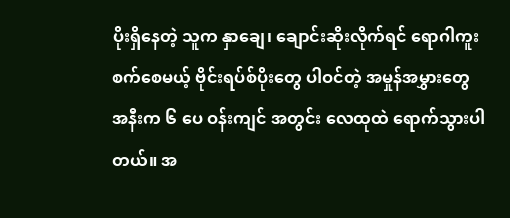ပိုးရှိနေတဲ့ သူက နှာချေ၊ ချောင်းဆိုးလိုက်ရင် ရောဂါကူးစက်စေမယ့် ဗိုင်းရပ်စ်ပိုးတွေ ပါဝင်တဲ့ အမှုန်အမွှားတွေ အနီးက ၆ ပေ ဝန်းကျင် အတွင်း လေထုထဲ ရောက်သွားပါတယ်။ အ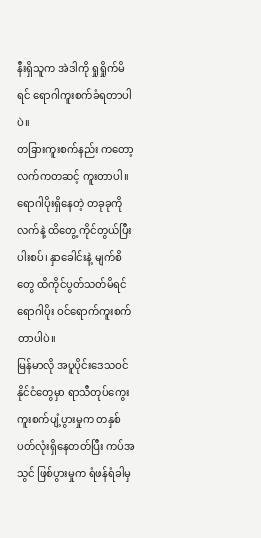နီးရှိသူက အဲဒါကို ရှုရှိုက်မိရင် ရောဂါကူးစက်ခံရတာပါပဲ။
တခြားကူးစက်နည်း ကတော့ လက်ကတဆင့် ကူးတာပါ။ ရောဂါပိုးရှိနေတဲ့ တခုခုကို လက်နဲ့ ထိတွေ့ ကိုင်တွယ်ပြီး ပါးစပ်၊ နှာခေါင်းနဲ့ မျက်စိတွေ ထိကိုင်ပွတ်သတ်မိရင် ရောဂါပိုး ဝင်ရောက်ကူးစက်တာပါပဲ။
မြန်မာလို အပူပိုင်းဒေသဝင် နိုင်ငံတွေမှာ ရာသီတုပ်ကွေး ကူးစက်ပျံ့ပွားမှုက တနှစ်ပတ်လုံးရှိနေတတ်ပြီး ကပ်အသွင် ဖြစ်ပွားမှုက ရံဖန်ရံခါမှ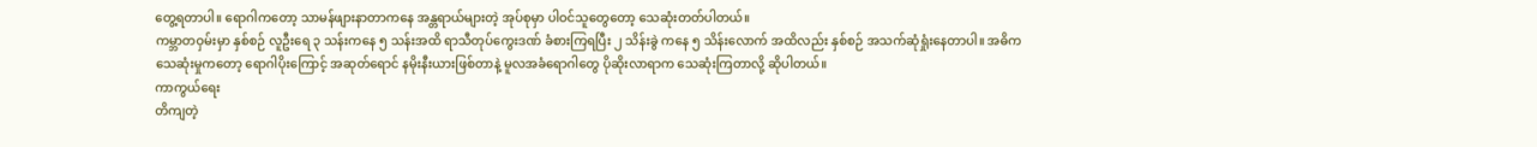တွေ့ရတာပါ။ ရောဂါကတော့ သာမန်ဖျားနာတာကနေ အန္တရာယ်များတဲ့ အုပ်စုမှာ ပါဝင်သူတွေတော့ သေဆုံးတတ်ပါတယ်။
ကမ္ဘာတဝှမ်းမှာ နှစ်စဉ် လူဦးရေ ၃ သန်းကနေ ၅ သန်းအထိ ရာသီတုပ်ကွေးဒဏ် ခံစားကြရပြီး ၂ သိန်းခွဲ ကနေ ၅ သိန်းလောက် အထိလည်း နှစ်စဉ် အသက်ဆုံရှုံးနေတာပါ။ အဓိက သေဆုံးမှုကတော့ ရောဂါပိုးကြောင့် အဆုတ်ရောင် နမိုးနီးယားဖြစ်တာနဲ့ မူလအခံရောဂါတွေ ပိုဆိုးလာရာက သေဆုံးကြတာလို့ ဆိုပါတယ်။
ကာကွယ်ရေး
တိကျတဲ့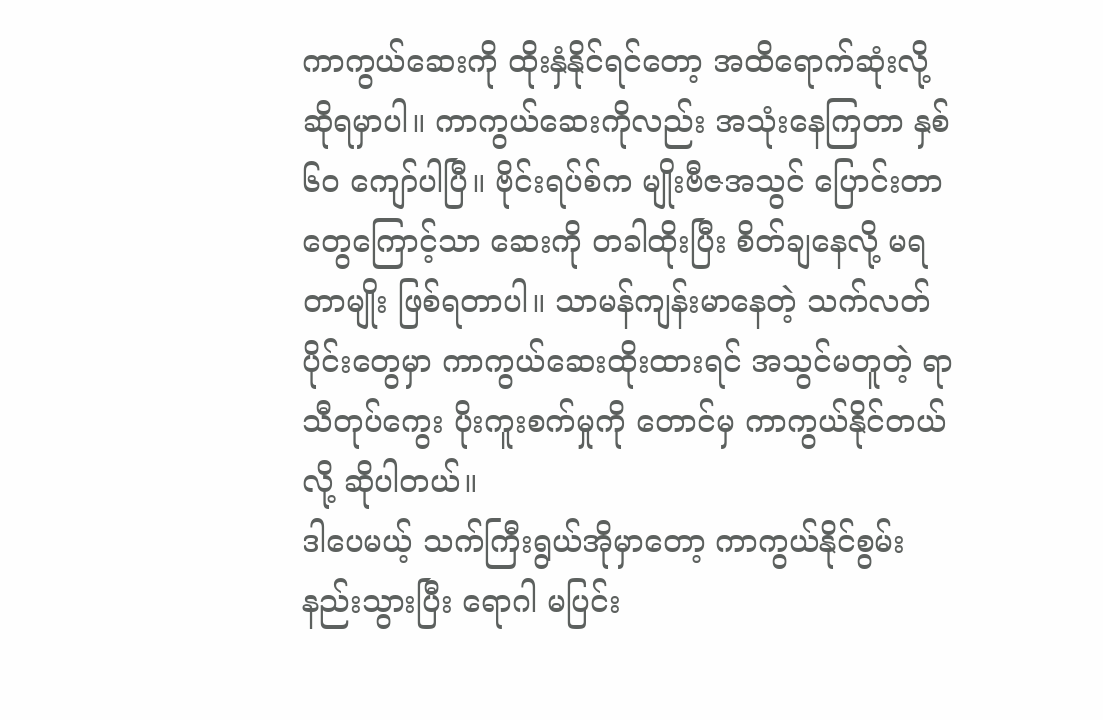ကာကွယ်ဆေးကို ထိုးနှံနိုင်ရင်တော့ အထိရောက်ဆုံးလို့ ဆိုရမှာပါ။ ကာကွယ်ဆေးကိုလည်း အသုံးနေကြတာ နှစ် ၆၀ ကျော်ပါပြီ။ ဗိုင်းရပ်စ်က မျိုးဗီဇအသွင် ပြောင်းတာတွေကြောင့်သာ ဆေးကို တခါထိုးပြီး စိတ်ချနေလို့ မရတာမျိုး ဖြစ်ရတာပါ။ သာမန်ကျန်းမာနေတဲ့ သက်လတ်ပိုင်းတွေမှာ ကာကွယ်ဆေးထိုးထားရင် အသွင်မတူတဲ့ ရာသီတုပ်ကွေး ပိုးကူးစက်မှုကို တောင်မှ ကာကွယ်နိုင်တယ် လို့ ဆိုပါတယ်။
ဒါပေမယ့် သက်ကြီးရွယ်အိုမှာတော့ ကာကွယ်နိုင်စွမ်းနည်းသွားပြီး ရောဂါ မပြင်း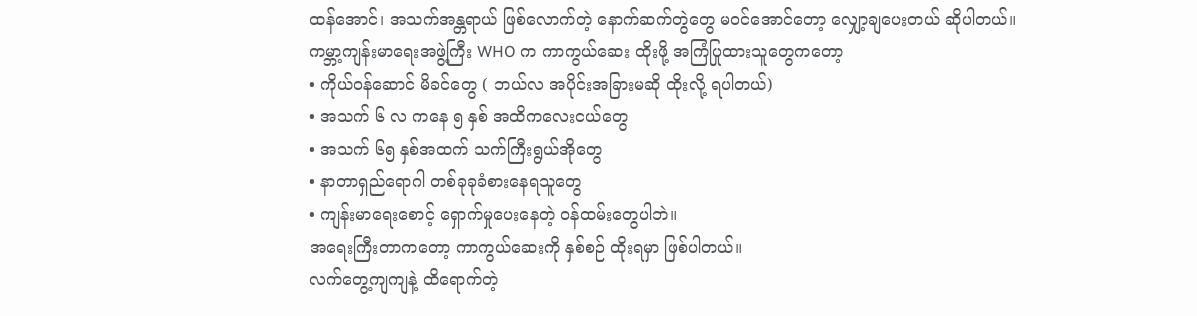ထန်အောင်၊ အသက်အန္တရာယ် ဖြစ်လောက်တဲ့ နောက်ဆက်တွဲတွေ မဝင်အောင်တော့ လျှော့ချပေးတယ် ဆိုပါတယ်။ ကမ္ဘာ့ကျန်းမာရေးအဖွဲ့ကြီး WHO က ကာကွယ်ဆေး ထိုးဖို့ အကြံပြုထားသူတွေကတော့
• ကိုယ်ဝန်ဆောင် မိခင်တွေ ( ဘယ်လ အပိုင်းအခြားမဆို ထိုးလို့ ရပါတယ်)
• အသက် ၆ လ ကနေ ၅ နှစ် အထိကလေးငယ်တွေ
• အသက် ၆၅ နှစ်အထက် သက်ကြီးရွယ်အိုတွေ
• နာတာရှည်ရောဂါ တစ်ခုခုခံစားနေရသူတွေ
• ကျန်းမာရေးစောင့် ရှောက်မှုပေးနေတဲ့ ဝန်ထမ်းတွေပါဘဲ။
အရေးကြီးတာကတော့ ကာကွယ်ဆေးကို နှစ်စဉ် ထိုးရမှာ ဖြစ်ပါတယ်။
လက်တွေ့ကျကျနဲ့ ထိရောက်တဲ့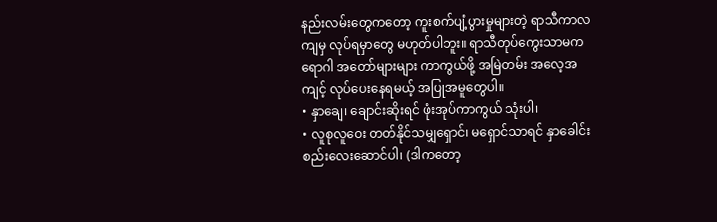နည်းလမ်းတွေကတော့ ကူးစက်ပျံ့ပွားမှုများတဲ့ ရာသီကာလကျမှ လုပ်ရမှာတွေ မဟုတ်ပါဘူး။ ရာသီတုပ်ကွေးသာမက ရောဂါ အတော်များများ ကာကွယ်ဖို့ အမြဲတမ်း အလေ့အကျင့် လုပ်ပေးနေရမယ့် အပြုအမူတွေပါ။
• နှာချေ၊ ချောင်းဆိုးရင် ဖုံးအုပ်ကာကွယ် သုံးပါ၊
• လူစုလူဝေး တတ်နိုင်သမျှရှောင်၊ မရှောင်သာရင် နှာခေါင်းစည်းလေးဆောင်ပါ၊ (ဒါကတော့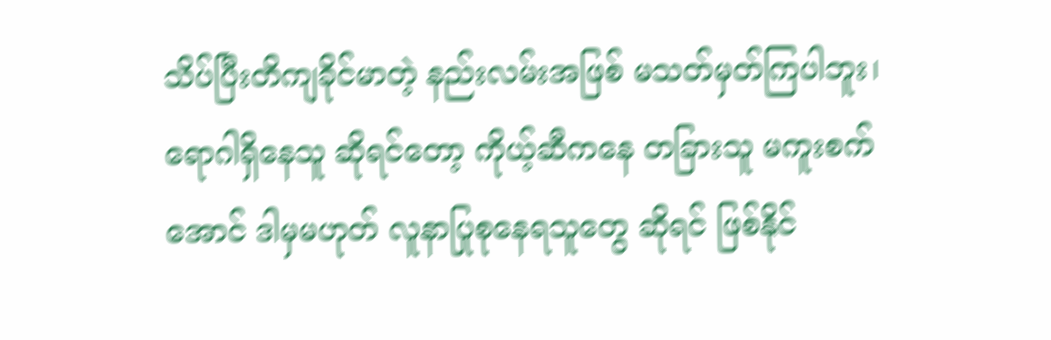သိပ်ပြီးတိကျခိုင်မာတဲ့ နည်းလမ်းအဖြစ် မသတ်မှတ်ကြပါဘူး၊ ရောဂါရှိနေသူ ဆိုရင်တော့ ကိုယ့်ဆီကနေ တခြားသူ မကူးစက်အောင် ဒါမှမဟုတ် လူနာပြုစုနေရသူတွေ ဆိုရင် ဖြစ်နိုင်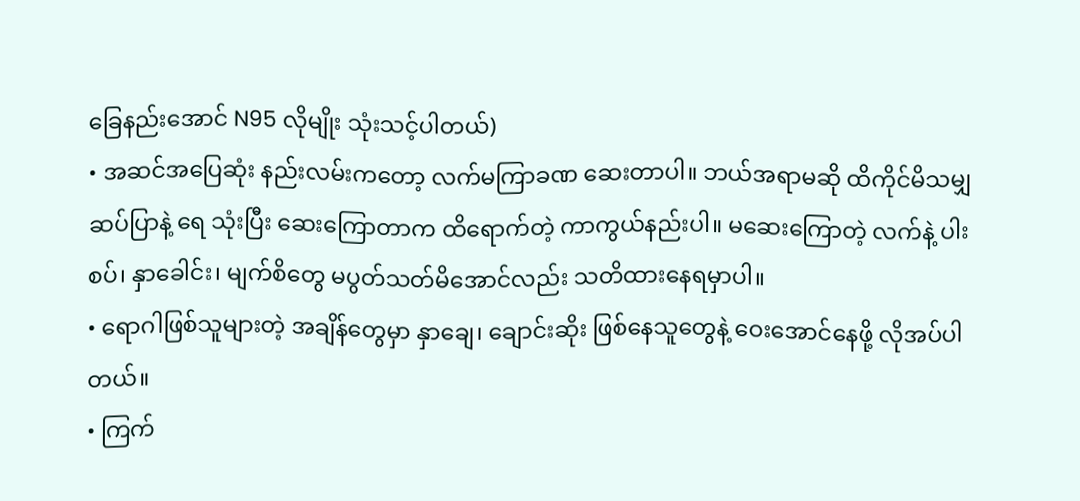ခြေနည်းအောင် N95 လိုမျိုး သုံးသင့်ပါတယ်)
• အဆင်အပြေဆုံး နည်းလမ်းကတော့ လက်မကြာခဏ ဆေးတာပါ။ ဘယ်အရာမဆို ထိကိုင်မိသမျှ ဆပ်ပြာနဲ့ ရေ သုံးပြီး ဆေးကြောတာက ထိရောက်တဲ့ ကာကွယ်နည်းပါ။ မဆေးကြောတဲ့ လက်နဲ့ ပါးစပ်၊ နှာခေါင်း၊ မျက်စိတွေ မပွတ်သတ်မိအောင်လည်း သတိထားနေရမှာပါ။
• ရောဂါဖြစ်သူများတဲ့ အချိန်တွေမှာ နှာချေ၊ ချောင်းဆိုး ဖြစ်နေသူတွေနဲ့ ဝေးအောင်နေဖို့ လိုအပ်ပါတယ်။
• ကြက်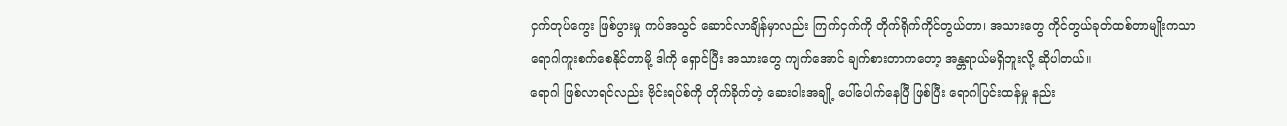ငှက်တုပ်ကွေး ဖြစ်ပွားမှု ကပ်အသွင် ဆောင်လာချိန်မှာလည်း ကြက်ငှက်ကို တိုက်ရိုက်ကိုင်တွယ်တာ၊ အသားတွေ ကိုင်တွယ်ခုတ်ထစ်တာမျိုးကသာ ရောဂါကူးစက်စေနိုင်တာမို့ ဒါကို ရှောင်ပြီး အသားတွေ ကျက်အောင် ချက်စားတာကတော့ အန္တရာယ်မရှိဘူးလို့ ဆိုပါတယ်။
ရောဂါ ဖြစ်လာရင်လည်း ဗိုင်းရပ်စ်ကို တိုက်ခိုက်တဲ့ ဆေးဝါးအချို့ ပေါ်ပေါက်နေပြီ ဖြစ်ပြီး ရောဂါပြင်းထန်မှု နည်း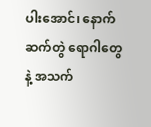ပါးအောင်၊ နောက်ဆက်တွဲ ရောဂါတွေနဲ့ အသက်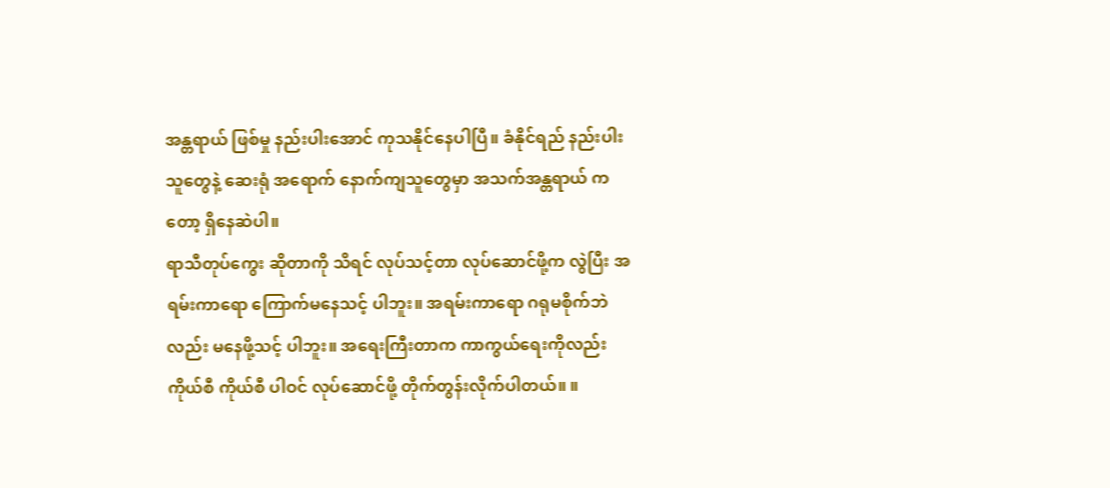အန္တရာယ် ဖြစ်မှု နည်းပါးအောင် ကုသနိုင်နေပါပြီ။ ခံနိုင်ရည် နည်းပါးသူတွေနဲ့ ဆေးရုံ အရောက် နောက်ကျသူတွေမှာ အသက်အန္တရာယ် ကတော့ ရှိနေဆဲပါ။
ရာသီတုပ်ကွေး ဆိုတာကို သိရင် လုပ်သင့်တာ လုပ်ဆောင်ဖို့က လွဲပြီး အရမ်းကာရော ကြောက်မနေသင့် ပါဘူး။ အရမ်းကာရော ဂရုမစိုက်ဘဲလည်း မနေဖို့သင့် ပါဘူး။ အရေးကြီးတာက ကာကွယ်ရေးကိုလည်း ကိုယ်စီ ကိုယ်စီ ပါဝင် လုပ်ဆောင်ဖို့ တိုက်တွန်းလိုက်ပါတယ်။ ။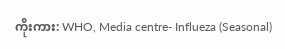ကိုးကား: WHO, Media centre- Influeza (Seasonal)